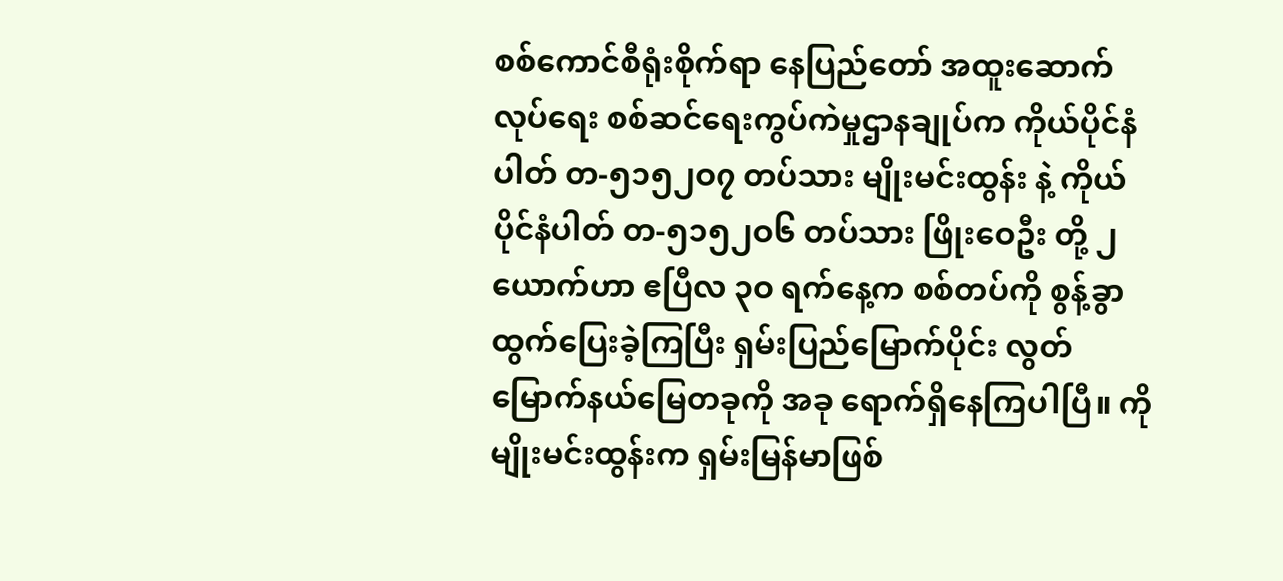စစ်ကောင်စီရုံးစိုက်ရာ နေပြည်တော် အထူးဆောက်လုပ်ရေး စစ်ဆင်ရေးကွပ်ကဲမှုဌာနချုပ်က ကိုယ်ပိုင်နံပါတ် တ-၅၁၅၂ဝ၇ တပ်သား မျိုးမင်းထွန်း နဲ့ ကိုယ်ပိုင်နံပါတ် တ-၅၁၅၂ဝ၆ တပ်သား ဖြိုးဝေဦး တို့ ၂ ယောက်ဟာ ဧပြီလ ၃ဝ ရက်နေ့က စစ်တပ်ကို စွန့်ခွာထွက်ပြေးခဲ့ကြပြီး ရှမ်းပြည်မြောက်ပိုင်း လွတ်မြောက်နယ်မြေတခုကို အခု ရောက်ရှိနေကြပါပြီ။ ကိုမျိုးမင်းထွန်းက ရှမ်းမြန်မာဖြစ်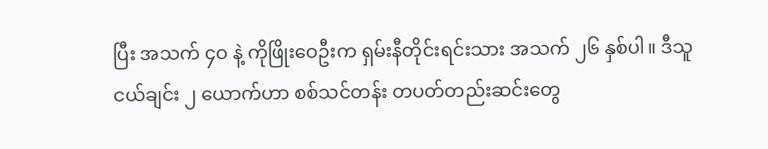ပြီး အသက် ၄ဝ နဲ့ ကိုဖြိုးဝေဦးက ရှမ်းနီတိုင်းရင်းသား အသက် ၂၆ နှစ်ပါ။ ဒီသူငယ်ချင်း ၂ ယောက်ဟာ စစ်သင်တန်း တပတ်တည်းဆင်းတွေ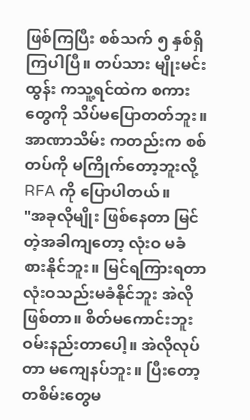ဖြစ်ကြပြီး စစ်သက် ၅ နှစ်ရှိကြပါပြီ။ တပ်သား မျိုးမင်းထွန်း ကသူ့ရင်ထဲက စကားတွေကို သိပ်မပြောတတ်ဘူး။ အာဏာသိမ်း ကတည်းက စစ်တပ်ကို မကြိုက်တော့ဘူးလို့ RFA ကို ပြောပါတယ်။
"အခုလိုမျိုး ဖြစ်နေတာ မြင်တဲ့အခါကျတော့ လုံးဝ မခံစားနိုင်ဘူး။ မြင်ရကြားရတာ လုံးဝသည်းမခံနိုင်ဘူး အဲလိုဖြစ်တာ။ စိတ်မကောင်းဘူး ဝမ်းနည်းတာပေါ့။ အဲလိုလုပ်တာ မကျေနပ်ဘူး။ ပြီးတော့ တစိမ်းတွေမ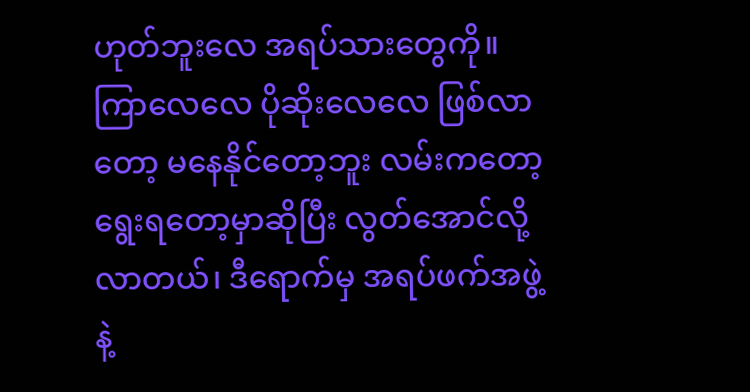ဟုတ်ဘူးလေ အရပ်သားတွေကို။ ကြာလေလေ ပိုဆိုးလေလေ ဖြစ်လာတော့ မနေနိုင်တော့ဘူး လမ်းကတော့ ရွေးရတော့မှာဆိုပြီး လွတ်အောင်လို့လာတယ်၊ ဒီရောက်မှ အရပ်ဖက်အဖွဲ့နဲ့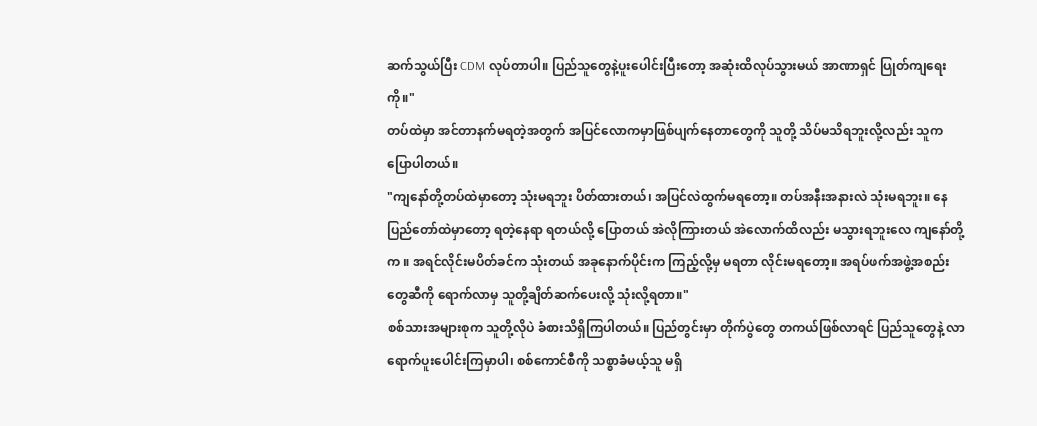ဆက်သွယ်ပြီး CDM လုပ်တာပါ။ ပြည်သူတွေနဲ့ပူးပေါင်းပြီးတော့ အဆုံးထိလုပ်သွားမယ် အာဏာရှင် ပြုတ်ကျရေးကို။"
တပ်ထဲမှာ အင်တာနက်မရတဲ့အတွက် အပြင်လောကမှာဖြစ်ပျက်နေတာတွေကို သူတို့ သိပ်မသိရဘူးလို့လည်း သူက ပြောပါတယ်။
"ကျနော်တို့တပ်ထဲမှာတော့ သုံးမရဘူး ပိတ်ထားတယ်၊ အပြင်လဲထွက်မရတော့။ တပ်အနီးအနားလဲ သုံးမရဘူး။ နေပြည်တော်ထဲမှာတော့ ရတဲ့နေရာ ရတယ်လို့ ပြောတယ် အဲလိုကြားတယ် အဲလောက်ထိလည်း မသွားရဘူးလေ ကျနော်တို့က ။ အရင်လိုင်းမပိတ်ခင်က သုံးတယ် အခုနောက်ပိုင်းက ကြည့်လို့မှ မရတာ လိုင်းမရတော့။ အရပ်ဖက်အဖွဲ့အစည်းတွေဆီကို ရောက်လာမှ သူတို့ချိတ်ဆက်ပေးလို့ သုံးလို့ရတာ။"
စစ်သားအများစုက သူတို့လိုပဲ ခံစားသိရှိကြပါတယ်။ ပြည်တွင်းမှာ တိုက်ပွဲတွေ တကယ်ဖြစ်လာရင် ပြည်သူတွေနဲ့ လာရောက်ပူးပေါင်းကြမှာပါ၊ စစ်ကောင်စီကို သစ္စာခံမယ့်သူ မရှိ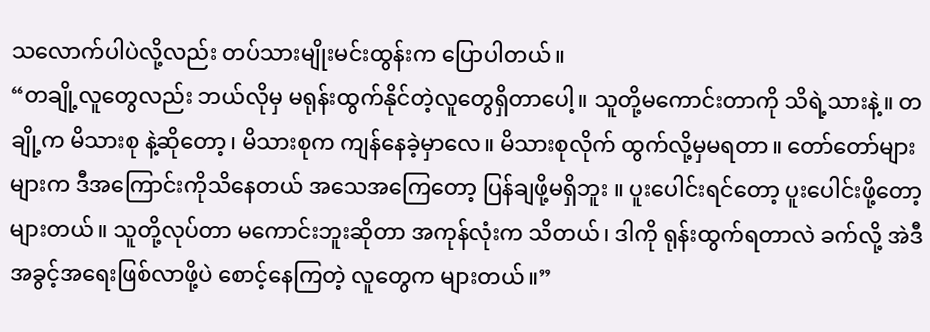သလောက်ပါပဲလို့လည်း တပ်သားမျိုးမင်းထွန်းက ပြောပါတယ်။
“တချို့လူတွေလည်း ဘယ်လိုမှ မရုန်းထွက်နိုင်တဲ့လူတွေရှိတာပေါ့။ သူတို့မကောင်းတာကို သိရဲ့သားနဲ့။ တချို့က မိသားစု နဲ့ဆိုတော့၊ မိသားစုက ကျန်နေခဲ့မှာလေ။ မိသားစုလိုက် ထွက်လို့မှမရတာ။ တော်တော်များများက ဒီအကြောင်းကိုသိနေတယ် အသေအကြေတော့ ပြန်ချဖို့မရှိဘူး ။ ပူးပေါင်းရင်တော့ ပူးပေါင်းဖို့တော့ များတယ်။ သူတို့လုပ်တာ မကောင်းဘူးဆိုတာ အကုန်လုံးက သိတယ်၊ ဒါကို ရုန်းထွက်ရတာလဲ ခက်လို့ အဲဒီအခွင့်အရေးဖြစ်လာဖို့ပဲ စောင့်နေကြတဲ့ လူတွေက များတယ်။”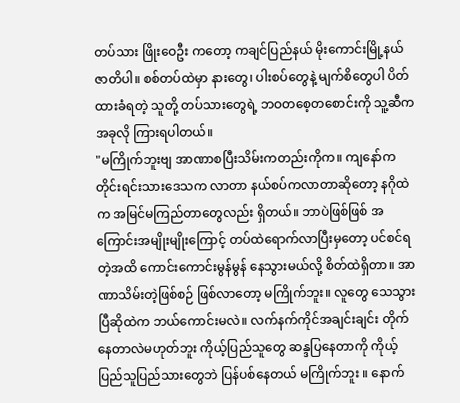တပ်သား ဖြိုးဝေဦး ကတော့ ကချင်ပြည်နယ် မိုးကောင်းမြို့နယ်ဇာတိပါ။ စစ်တပ်ထဲမှာ နားတွေ၊ ပါးစပ်တွေနဲ့ မျက်စိတွေပါ ပိတ်ထားခံရတဲ့ သူတို့ တပ်သားတွေရဲ့ ဘဝတစေ့တစောင်းကို သူ့ဆီက အခုလို ကြားရပါတယ်။
"မကြိုက်ဘူးဗျ အာဏာစပြီးသိမ်းကတည်းကိုက။ ကျနော်က တိုင်းရင်းသားဒေသက လာတာ နယ်စပ်ကလာတာဆိုတော့ နဂိုထဲက အမြင်မကြည်တာတွေလည်း ရှိတယ်။ ဘာပဲဖြစ်ဖြစ် အကြောင်းအမျိုးမျိုးကြောင့် တပ်ထဲရောက်လာပြီးမှတော့ ပင်စင်ရတဲ့အထိ ကောင်းကောင်းမွန်မွန် နေသွားမယ်လို့ စိတ်ထဲရှိတာ။ အာဏာသိမ်းတဲ့ဖြစ်စဉ် ဖြစ်လာတော့ မကြိုက်ဘူး။ လူတွေ သေသွားပြီဆိုထဲက ဘယ်ကောင်းမလဲ။ လက်နက်ကိုင်အချင်းချင်း တိုက်နေတာလဲမဟုတ်ဘူး ကိုယ့်ပြည်သူတွေ ဆန္ဒပြနေတာကို ကိုယ့်ပြည်သူပြည်သားတွေဘဲ ပြန်ပစ်နေတယ် မကြိုက်ဘူး ။ နောက်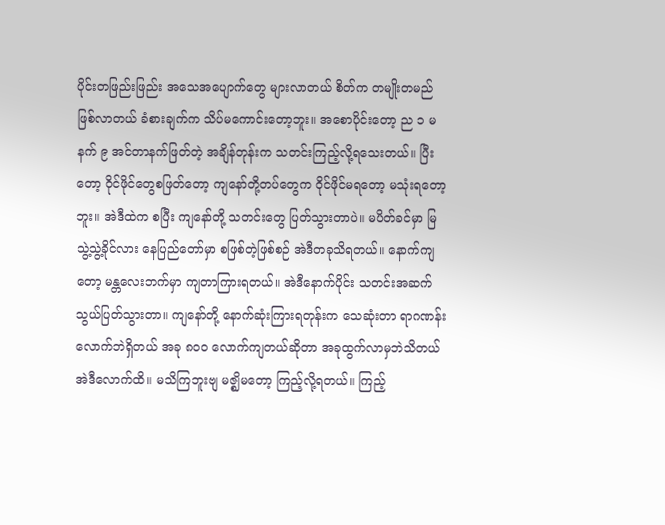ပိုင်းတဖြည်းဖြည်း အသေအပျောက်တွေ များလာတယ် စိတ်က တမျိုးတမည်ဖြစ်လာတယ် ခံစားချက်က သိပ်မကောင်းတော့ဘူး။ အစောပိုင်းတော့ ည ၁ မနက် ၉ အင်တာနက်ဖြတ်တဲ့ အချိန်တုန်းက သတင်းကြည့်လို့ရသေးတယ်။ ပြီးတော့ ဝိုင်ဖိုင်တွေစဖြတ်တော့ ကျနော်တို့တပ်တွေက ဝိုင်ဖိုင်မရတော့ မသုံးရတော့ဘူး။ အဲဒီထဲက စပြီး ကျနော်တို့ သတင်းတွေ ပြတ်သွားတာပဲ။ မပိတ်ခင်မှာ မြသွဲ့သွဲ့ခိုင်လား နေပြည်တော်မှာ စဖြစ်တဲ့ဖြစ်စဉ် အဲဒီတခုသိရတယ်။ နောက်ကျတော့ မန္တလေးဘက်မှာ ကျတာကြားရတယ်။ အဲဒီနောက်ပိုင်း သတင်းအဆက်သွယ်ပြတ်သွားတာ။ ကျနော်တို့ နောက်ဆုံးကြားရတုန်းက သေဆုံးတာ ရာဂဏန်းလောက်ဘဲရှိတယ် အခု ၈ဝဝ လောက်ကျတယ်ဆိုတာ အခုထွက်လာမှဘဲသိတယ် အဲဒီလောက်ထိ။ မသိကြဘူးဗျ မဇ္ဈိမတော့ ကြည့်လို့ရတယ်။ ကြည့်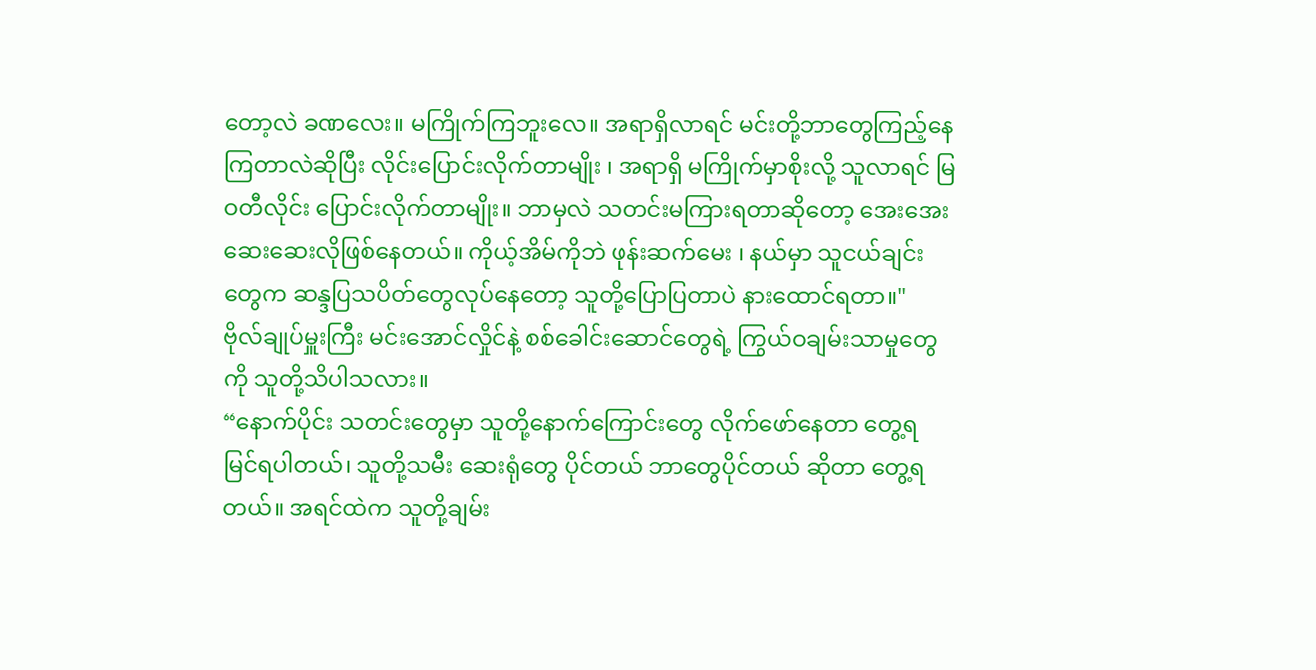တော့လဲ ခဏလေး။ မကြိုက်ကြဘူးလေ။ အရာရှိလာရင် မင်းတို့ဘာတွေကြည့်နေကြတာလဲဆိုပြီး လိုင်းပြောင်းလိုက်တာမျိုး ၊ အရာရှိ မကြိုက်မှာစိုးလို့ သူလာရင် မြဝတီလိုင်း ပြောင်းလိုက်တာမျိုး။ ဘာမှလဲ သတင်းမကြားရတာဆိုတော့ အေးအေးဆေးဆေးလိုဖြစ်နေတယ်။ ကိုယ့်အိမ်ကိုဘဲ ဖုန်းဆက်မေး ၊ နယ်မှာ သူငယ်ချင်းတွေက ဆန္ဒပြသပိတ်တွေလုပ်နေတော့ သူတို့ပြောပြတာပဲ နားထောင်ရတာ။"
ဗိုလ်ချုပ်မှူးကြီး မင်းအောင်လှိုင်နဲ့ စစ်ခေါင်းဆောင်တွေရဲ့ ကြွယ်ဝချမ်းသာမှုတွေကို သူတို့သိပါသလား။
“နောက်ပိုင်း သတင်းတွေမှာ သူတို့နောက်ကြောင်းတွေ လိုက်ဖော်နေတာ တွေ့ရ မြင်ရပါတယ်၊ သူတို့သမီး ဆေးရုံတွေ ပိုင်တယ် ဘာတွေပိုင်တယ် ဆိုတာ တွေ့ရတယ်။ အရင်ထဲက သူတို့ချမ်း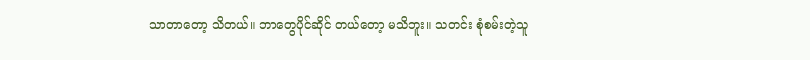သာတာတော့ သိတယ်။ ဘာတွေပိုင်ဆိုင် တယ်တော့ မသိဘူး။ သတင်း စုံစမ်းတဲ့သူ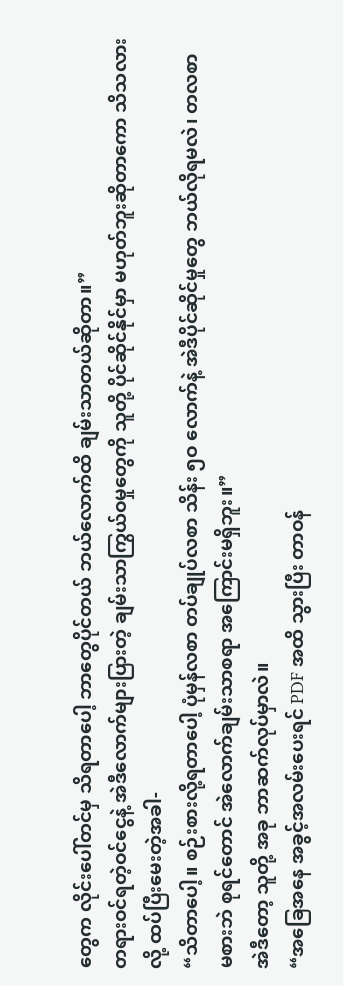တွေက လိုင်းပေါ်တင်မှ သိရတာပေါ့ ဘာတွေပိုင်တယ် ဘယ်လောက်ထိ ချမ်းသာတယ်ဆိုတာ။”
တရားဝင်ရတဲ့ဝင်ငွေနဲ့ အဲဒီလောက်များပြားတဲ့ ချမ်းသာကြွယ်ဝမှုတွေကို သူတို့ ပိုင်ဆိုင်နိုင်မှာ မဟုတ်ဘူးဆိုတာကော သိသလားလို့ ထပ်ပြီးမေးတဲ့အခါ-
“သိတာပေါ့။ စဉ်းစားလို့ရတာပေါ့ ပုံမှန်လစာ တပ်ချုပ်လစာ သိန်း ၅ဝ လောက်နဲ့ အဲဒီပိုင်ဆိုင်မှုတွေ ဘယ်လိုရမလဲ၊ တလစာ မစားဘဲ စုရင်တောင် အဲလောက်ချမ်းသာစရာ အကြောင်းမရှိဘူး။”
အဲဒီတော့ သူတို့ အခု ဘာဆက်လုပ်မှာလဲ။
“အခြေအနေ အခွင့်အလမ်းပေးရင် PDF အထိ သွားပြီး တာဝန်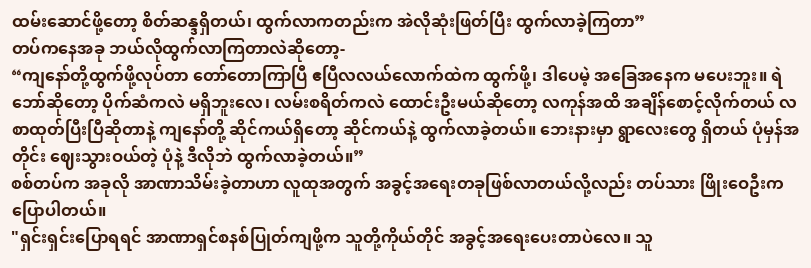ထမ်းဆောင်ဖို့တော့ စိတ်ဆန္ဒရှိတယ်၊ ထွက်လာကတည်းက အဲလိုဆုံးဖြတ်ပြီး ထွက်လာခဲ့ကြတာ”
တပ်ကနေအခု ဘယ်လိုထွက်လာကြတာလဲဆိုတော့-
“ကျနော်တို့ထွက်ဖို့လုပ်တာ တော်တောကြာပြီ ဧပြီလလယ်လောက်ထဲက ထွက်ဖို့၊ ဒါပေမဲ့ အခြေအနေက မပေးဘူး။ ရဲဘော်ဆိုတော့ ပိုက်ဆံကလဲ မရှိဘူးလေ၊ လမ်းစရိတ်ကလဲ ထောင်းဦးမယ်ဆိုတော့ လကုန်အထိ အချိန်စောင့်လိုက်တယ် လစာထုတ်ပြီးပြီဆိုတာနဲ့ ကျနော်တို့ ဆိုင်ကယ်ရှိတော့ ဆိုင်ကယ်နဲ့ ထွက်လာခဲ့တယ်။ ဘေးနားမှာ ရွာလေးတွေ ရှိတယ် ပုံမှန်အတိုင်း ဈေးသွားဝယ်တဲ့ ပုံနဲ့ ဒီလိုဘဲ ထွက်လာခဲ့တယ်။”
စစ်တပ်က အခုလို အာဏာသိမ်းခဲ့တာဟာ လူထုအတွက် အခွင့်အရေးတခုဖြစ်လာတယ်လို့လည်း တပ်သား ဖြိုးဝေဦးက ပြောပါတယ်။
"ရှင်းရှင်းပြောရရင် အာဏာရှင်စနစ်ပြုတ်ကျဖို့က သူတို့ကိုယ်တိုင် အခွင့်အရေးပေးတာပဲလေ။ သူ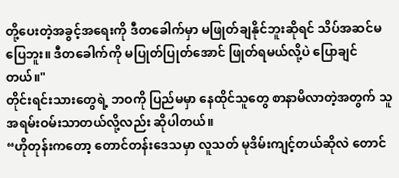တို့ပေးတဲ့အခွင့်အရေးကို ဒီတခေါက်မှာ မဖြုတ်ချနိုင်ဘူးဆိုရင် သိပ်အဆင်မပြေဘူး။ ဒီတခေါက်ကို မပြုတ်ပြုတ်အောင် ဖြုတ်ရမယ်လို့ပဲ ပြောချင်တယ်။"
တိုင်းရင်းသားတွေရဲ့ ဘဝကို ပြည်မမှာ နေထိုင်သူတွေ စာနာမိလာတဲ့အတွက် သူအရမ်းဝမ်းသာတယ်လို့လည်း ဆိုပါတယ်။
“ဟိုတုန်းကတော့ တောင်တန်းဒေသမှာ လူသတ် မုဒိမ်းကျင့်တယ်ဆိုလဲ တောင်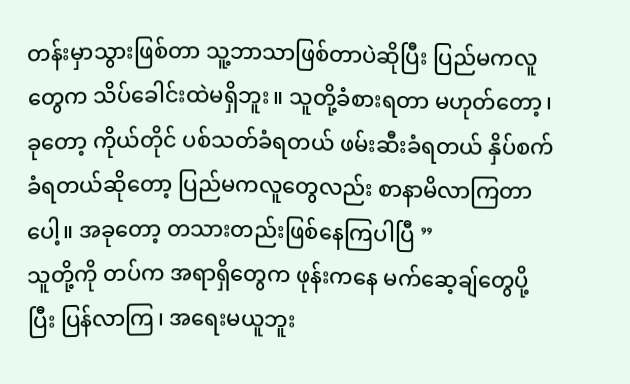တန်းမှာသွားဖြစ်တာ သူ့ဘာသာဖြစ်တာပဲဆိုပြီး ပြည်မကလူတွေက သိပ်ခေါင်းထဲမရှိဘူး။ သူတို့ခံစားရတာ မဟုတ်တော့၊ ခုတော့ ကိုယ်တိုင် ပစ်သတ်ခံရတယ် ဖမ်းဆီးခံရတယ် နှိပ်စက်ခံရတယ်ဆိုတော့ ပြည်မကလူတွေလည်း စာနာမိလာကြတာပေါ့။ အခုတော့ တသားတည်းဖြစ်နေကြပါပြီ ”
သူတို့ကို တပ်က အရာရှိတွေက ဖုန်းကနေ မက်ဆေ့ချ်တွေပို့ပြီး ပြန်လာကြ၊ အရေးမယူဘူး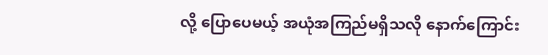လို့ ပြောပေမယ့် အယုံအကြည်မရှိသလို နောက်ကြောင်း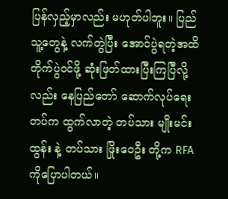ပြန်လှည့်မှာလည်း မဟုတ်ပါဘူး။ ပြည်သူ့တွေနဲ့ လက်တွဲပြီး အောင်ပွဲရတဲ့အထိ တိုက်ပွဲဝင်ဖို့ ဆုံးဖြတ်ထားပြီးကြပြီလို့လည်း နေပြည်တော် ဆောက်လုပ်ရေးတပ်က ထွက်လာတဲ့ တပ်သား မျိုးမင်းထွန်း နဲ့ တပ်သား ဖြိုးဝေဦး တို့က RFA ကိုပြောပါတယ်။